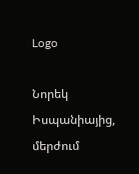Logo

Նորեկ Իսպանիայից, մերժում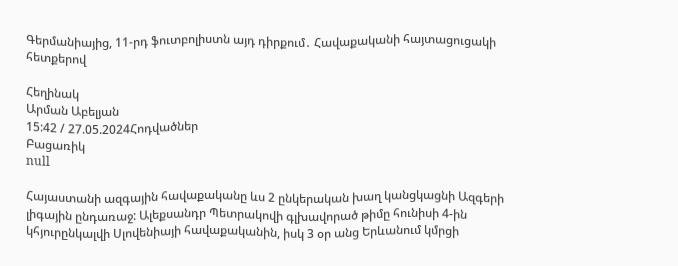Գերմանիայից, 11-րդ ֆուտբոլիստն այդ դիրքում․ Հավաքականի հայտացուցակի հետքերով

Հեղինակ
Արման Աբելյան
15:42 / 27.05.2024Հոդվածներ
Բացառիկ
null

Հայաստանի ազգային հավաքականը ևս 2 ընկերական խաղ կանցկացնի Ազգերի լիգային ընդառաջ: Ալեքսանդր Պետրակովի գլխավորած թիմը հունիսի 4-ին կհյուրընկալվի Սլովենիայի հավաքականին, իսկ 3 օր անց Երևանում կմրցի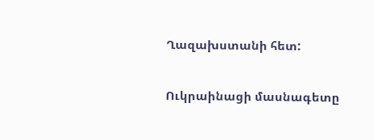Ղազախստանի հետ:

Ուկրաինացի մասնագետը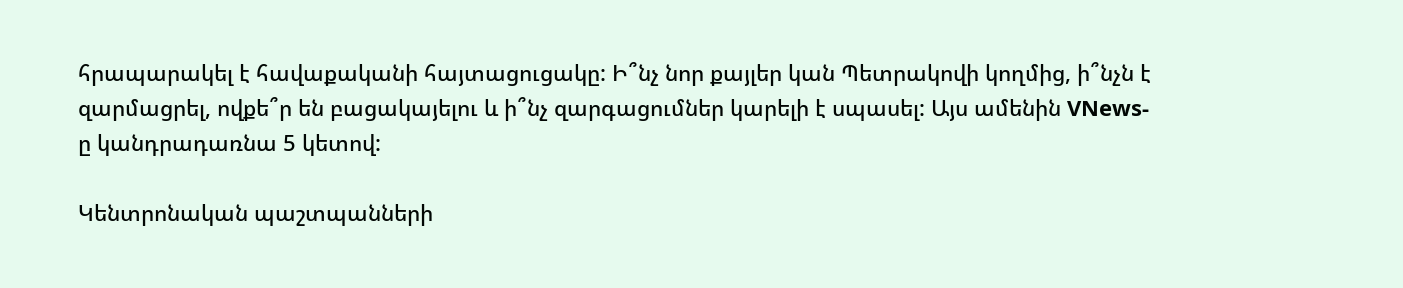հրապարակել է հավաքականի հայտացուցակը: Ի՞նչ նոր քայլեր կան Պետրակովի կողմից, ի՞նչն է զարմացրել, ովքե՞ր են բացակայելու և ի՞նչ զարգացումներ կարելի է սպասել: Այս ամենին VNews-ը կանդրադառնա 5 կետով:

Կենտրոնական պաշտպանների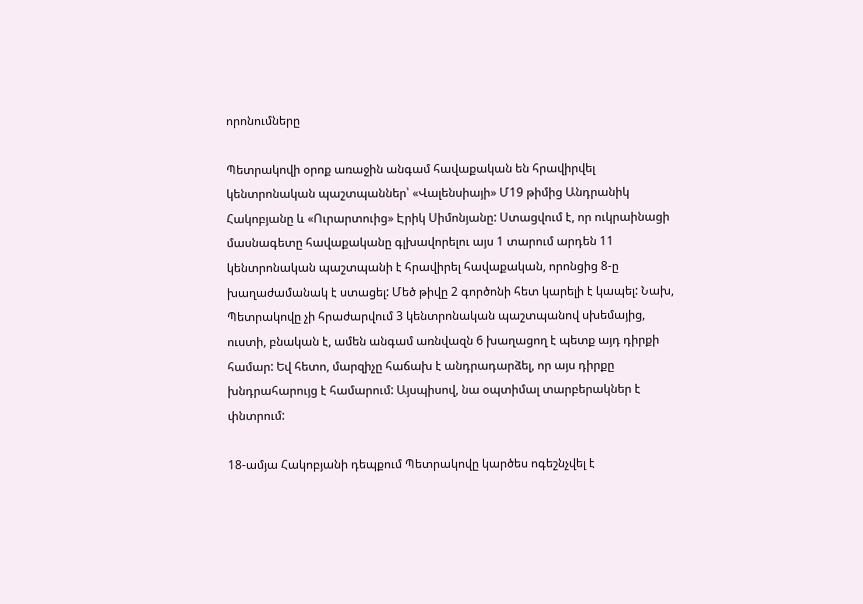որոնումները

Պետրակովի օրոք առաջին անգամ հավաքական են հրավիրվել կենտրոնական պաշտպաններ՝ «Վալենսիայի» Մ19 թիմից Անդրանիկ Հակոբյանը և «Ուրարտուից» Էրիկ Սիմոնյանը: Ստացվում է, որ ուկրաինացի մասնագետը հավաքականը գլխավորելու այս 1 տարում արդեն 11 կենտրոնական պաշտպանի է հրավիրել հավաքական, որոնցից 8-ը խաղաժամանակ է ստացել: Մեծ թիվը 2 գործոնի հետ կարելի է կապել: Նախ, Պետրակովը չի հրաժարվում 3 կենտրոնական պաշտպանով սխեմայից, ուստի, բնական է, ամեն անգամ առնվազն 6 խաղացող է պետք այդ դիրքի համար: Եվ հետո, մարզիչը հաճախ է անդրադարձել, որ այս դիրքը խնդրահարույց է համարում: Այսպիսով, նա օպտիմալ տարբերակներ է փնտրում:

18-ամյա Հակոբյանի դեպքում Պետրակովը կարծես ոգեշնչվել է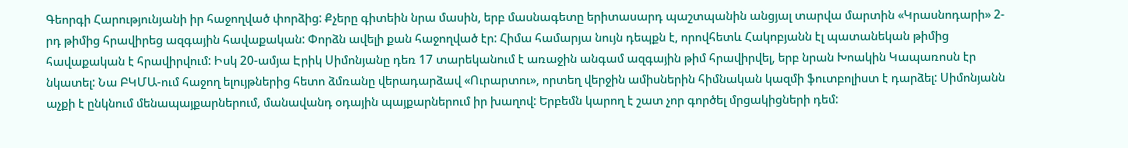Գեորգի Հարությունյանի իր հաջողված փորձից: Քչերը գիտեին նրա մասին, երբ մասնագետը երիտասարդ պաշտպանին անցյալ տարվա մարտին «Կրասնոդարի» 2-րդ թիմից հրավիրեց ազգային հավաքական: Փորձն ավելի քան հաջողված էր: Հիմա համարյա նույն դեպքն է, որովհետև Հակոբյանն էլ պատանեկան թիմից հավաքական է հրավիրվում: Իսկ 20-ամյա Էրիկ Սիմոնյանը դեռ 17 տարեկանում է առաջին անգամ ազգային թիմ հրավիրվել, երբ նրան Խոակին Կապառոսն էր նկատել: Նա ԲԿՄԱ-ում հաջող ելույթներից հետո ձմռանը վերադարձավ «Ուրարտու», որտեղ վերջին ամիսներին հիմնական կազմի ֆուտբոլիստ է դարձել: Սիմոնյանն աչքի է ընկնում մենապայքարներում, մանավանդ օդային պայքարներում իր խաղով: Երբեմն կարող է շատ չոր գործել մրցակիցների դեմ: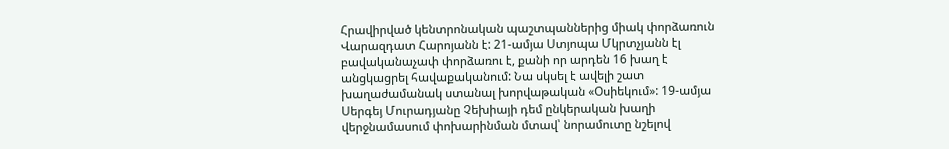Հրավիրված կենտրոնական պաշտպաններից միակ փորձառուն Վարազդատ Հարոյանն է: 21-ամյա Ստյոպա Մկրտչյանն էլ բավականաչափ փորձառու է, քանի որ արդեն 16 խաղ է անցկացրել հավաքականում: Նա սկսել է ավելի շատ խաղաժամանակ ստանալ խորվաթական «Օսիեկում»: 19-ամյա Սերգեյ Մուրադյանը Չեխիայի դեմ ընկերական խաղի վերջնամասում փոխարինման մտավ՝ նորամուտը նշելով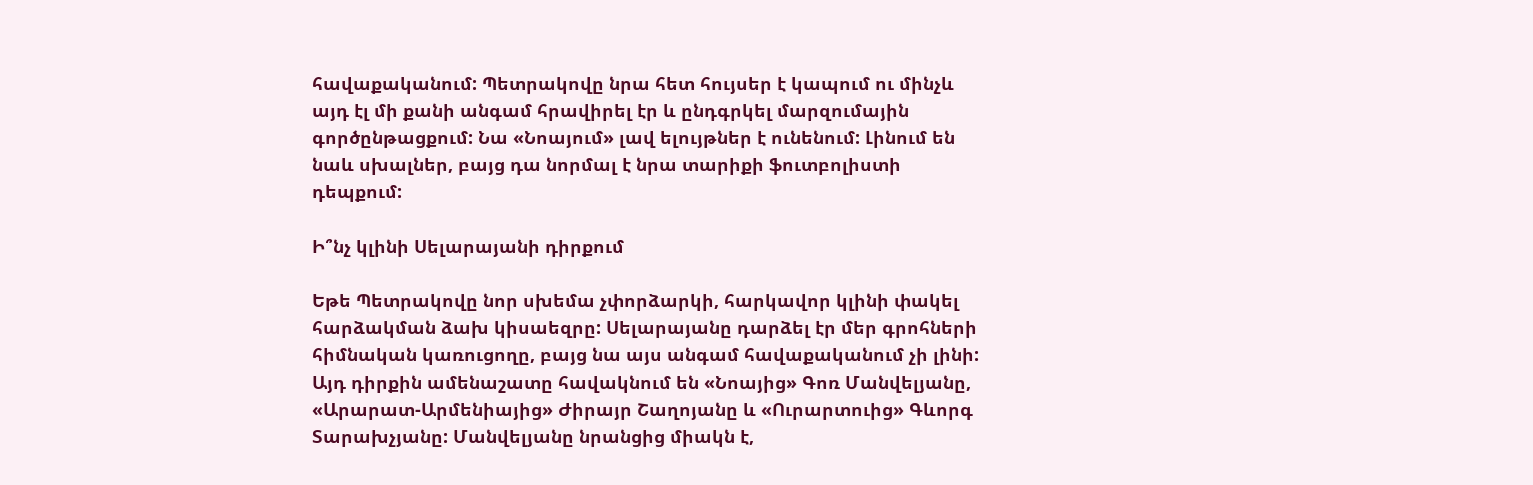հավաքականում: Պետրակովը նրա հետ հույսեր է կապում ու մինչև այդ էլ մի քանի անգամ հրավիրել էր և ընդգրկել մարզումային գործընթացքում: Նա «Նոայում» լավ ելույթներ է ունենում: Լինում են նաև սխալներ, բայց դա նորմալ է նրա տարիքի ֆուտբոլիստի դեպքում:

Ի՞նչ կլինի Սելարայանի դիրքում

Եթե Պետրակովը նոր սխեմա չփորձարկի, հարկավոր կլինի փակել հարձակման ձախ կիսաեզրը: Սելարայանը դարձել էր մեր գրոհների հիմնական կառուցողը, բայց նա այս անգամ հավաքականում չի լինի: Այդ դիրքին ամենաշատը հավակնում են «Նոայից» Գոռ Մանվելյանը, «Արարատ-Արմենիայից» Ժիրայր Շաղոյանը և «Ուրարտուից» Գևորգ Տարախչյանը: Մանվելյանը նրանցից միակն է,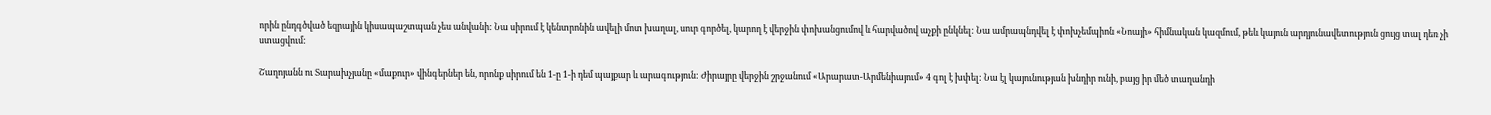որին ընդգծված եզրային կիսապաշտպան չես անվանի: Նա սիրում է կենտրոնին ավելի մոտ խաղալ, սուր գործել, կարող է վերջին փոխանցումով և հարվածով աչքի ընկնել: Նա ամրապնդվել է փոխչեմպիոն «Նոայի» հիմնական կազմում, թեև կայուն արդյունավետություն ցույց տալ դեռ չի ստացվում:

Շաղոյանն ու Տարախչյանը «մաքուր» վինգերներ են, որոնք սիրում են 1-ը 1-ի դեմ պայքար և արագություն: Ժիրայրը վերջին շրջանում «Արարատ-Արմենիայում» 4 գոլ է խփել: Նա էլ կայունության խնդիր ունի, բայց իր մեծ տաղանդի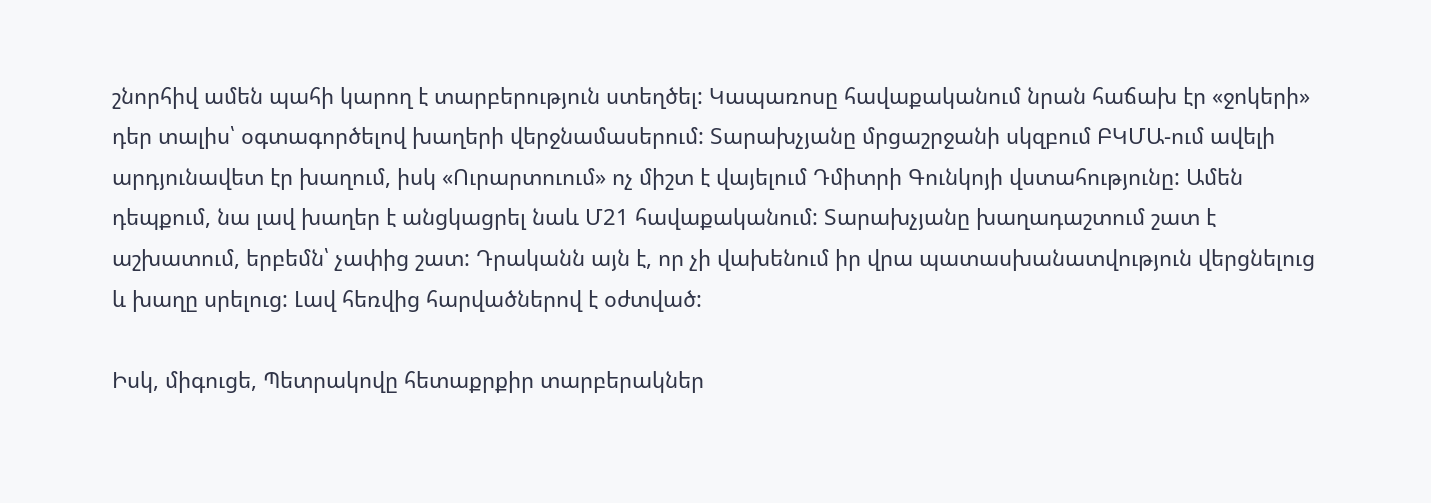շնորհիվ ամեն պահի կարող է տարբերություն ստեղծել: Կապառոսը հավաքականում նրան հաճախ էր «ջոկերի» դեր տալիս՝ օգտագործելով խաղերի վերջնամասերում: Տարախչյանը մրցաշրջանի սկզբում ԲԿՄԱ-ում ավելի արդյունավետ էր խաղում, իսկ «Ուրարտուում» ոչ միշտ է վայելում Դմիտրի Գունկոյի վստահությունը: Ամեն դեպքում, նա լավ խաղեր է անցկացրել նաև Մ21 հավաքականում: Տարախչյանը խաղադաշտում շատ է աշխատում, երբեմն՝ չափից շատ: Դրականն այն է, որ չի վախենում իր վրա պատասխանատվություն վերցնելուց և խաղը սրելուց: Լավ հեռվից հարվածներով է օժտված:

Իսկ, միգուցե, Պետրակովը հետաքրքիր տարբերակներ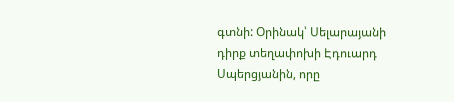գտնի: Օրինակ՝ Սելարայանի դիրք տեղափոխի Էդուարդ Սպերցյանին, որը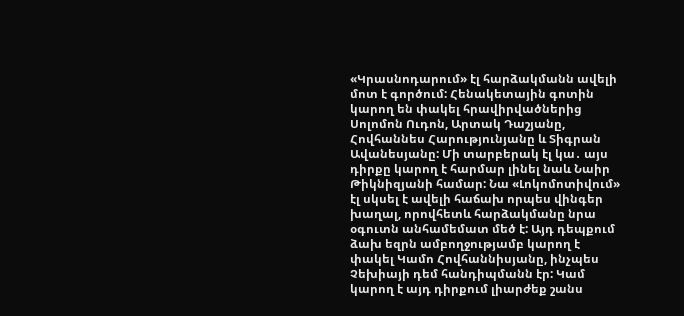«Կրասնոդարում» էլ հարձակմանն ավելի մոտ է գործում: Հենակետային գոտին կարող են փակել հրավիրվածներից Սոլոմոն Ուդոն, Արտակ Դաշյանը, Հովհաննես Հարությունյանը և Տիգրան Ավանեսյանը: Մի տարբերակ էլ կա․ այս դիրքը կարող է հարմար լինել նաև Նաիր Թիկնիզյանի համար: Նա «Լոկոմոտիվում» էլ սկսել է ավելի հաճախ որպես վինգեր խաղալ, որովհետև հարձակմանը նրա օգուտն անհամեմատ մեծ է: Այդ դեպքում ձախ եզրն ամբողջությամբ կարող է փակել Կամո Հովհաննիսյանը, ինչպես Չեխիայի դեմ հանդիպմանն էր: Կամ կարող է այդ դիրքում լիարժեք շանս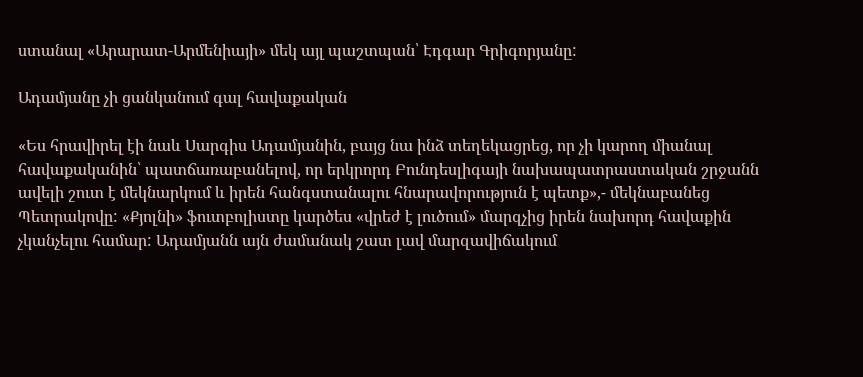ստանալ «Արարատ-Արմենիայի» մեկ այլ պաշտպան՝ Էդգար Գրիգորյանը:

Ադամյանը չի ցանկանում գալ հավաքական

«Ես հրավիրել էի նաև Սարգիս Ադամյանին, բայց նա ինձ տեղեկացրեց, որ չի կարող միանալ հավաքականին՝ պատճառաբանելով, որ երկրորդ Բունդեսլիգայի նախապատրաստական շրջանն ավելի շուտ է մեկնարկում և իրեն հանգստանալու հնարավորություն է պետք»,- մեկնաբանեց Պետրակովը: «Քյոլնի» ֆուտբոլիստը կարծես «վրեժ է լուծում» մարզչից իրեն նախորդ հավաքին չկանչելու համար: Ադամյանն այն ժամանակ շատ լավ մարզավիճակում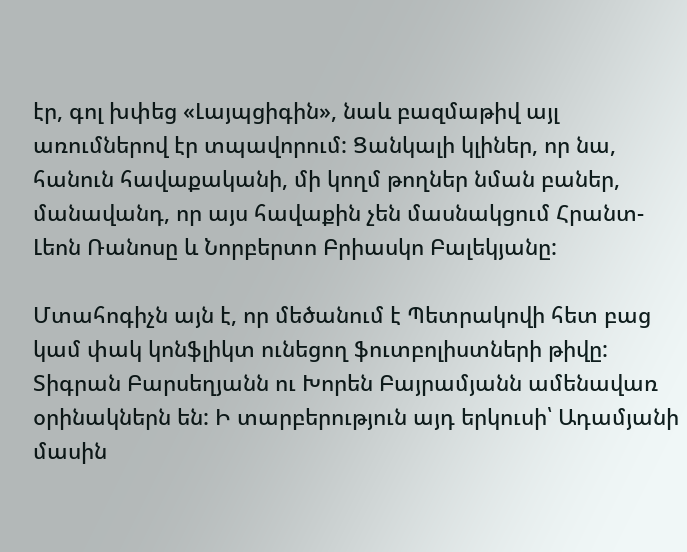էր, գոլ խփեց «Լայպցիգին», նաև բազմաթիվ այլ առումներով էր տպավորում: Ցանկալի կլիներ, որ նա, հանուն հավաքականի, մի կողմ թողներ նման բաներ, մանավանդ, որ այս հավաքին չեն մասնակցում Հրանտ-Լեոն Ռանոսը և Նորբերտո Բրիասկո Բալեկյանը:

Մտահոգիչն այն է, որ մեծանում է Պետրակովի հետ բաց կամ փակ կոնֆլիկտ ունեցող ֆուտբոլիստների թիվը: Տիգրան Բարսեղյանն ու Խորեն Բայրամյանն ամենավառ օրինակներն են: Ի տարբերություն այդ երկուսի՝ Ադամյանի մասին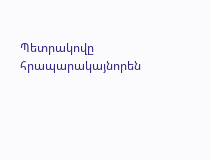Պետրակովը հրապարակայնորեն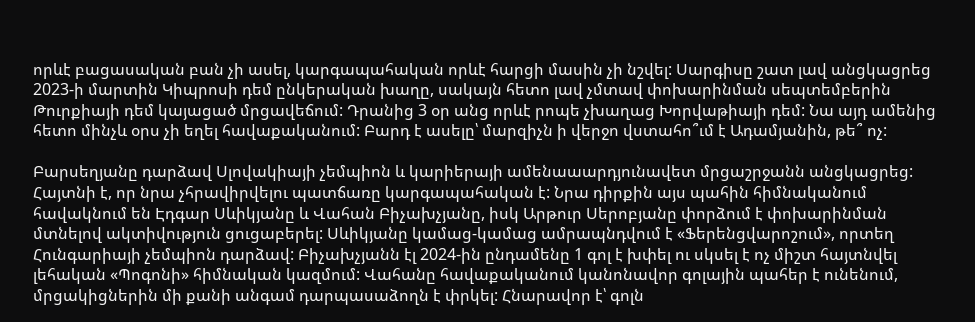որևէ բացասական բան չի ասել, կարգապահական որևէ հարցի մասին չի նշվել: Սարգիսը շատ լավ անցկացրեց 2023-ի մարտին Կիպրոսի դեմ ընկերական խաղը, սակայն հետո լավ չմտավ փոխարինման սեպտեմբերին Թուրքիայի դեմ կայացած մրցավեճում: Դրանից 3 օր անց որևէ րոպե չխաղաց Խորվաթիայի դեմ: Նա այդ ամենից հետո մինչև օրս չի եղել հավաքականում: Բարդ է ասելը՝ մարզիչն ի վերջո վստահո՞ւմ է Ադամյանին, թե՞ ոչ:

Բարսեղյանը դարձավ Սլովակիայի չեմպիոն և կարիերայի ամենաաարդյունավետ մրցաշրջանն անցկացրեց: Հայտնի է, որ նրա չհրավիրվելու պատճառը կարգապահական է: Նրա դիրքին այս պահին հիմնականում հավակնում են Էդգար Սևիկյանը և Վահան Բիչախչյանը, իսկ Արթուր Սերոբյանը փորձում է փոխարինման մտնելով ակտիվություն ցուցաբերել: Սևիկյանը կամաց-կամաց ամրապնդվում է «Ֆերենցվարոշում», որտեղ Հունգարիայի չեմպիոն դարձավ: Բիչախչյանն էլ 2024-ին ընդամենը 1 գոլ է խփել ու սկսել է ոչ միշտ հայտնվել լեհական «Պոգոնի» հիմնական կազմում: Վահանը հավաքականում կանոնավոր գոլային պահեր է ունենում, մրցակիցներին մի քանի անգամ դարպասաձողն է փրկել: Հնարավոր է՝ գոլն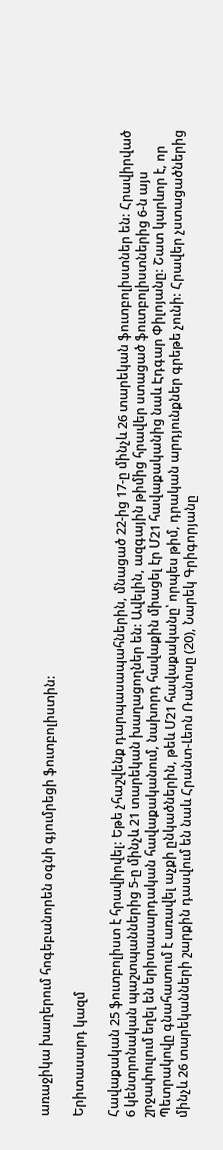առաջիկա խաղերում հոգեբանորեն օգնի գյումրեցի ֆուտբոլիստին:

Երիտասարդ կազմ

Հավաքական 25 ֆուտբոլիստ է հրավիրվել: Եթե չհաշվենք դարպասապահներին, մնացած 22-ից 17-ը մինչև 26 տարեկան ֆուտբոլիստներ են: Հրավիրված 6 կենտրոնական պաշտպաններից 5-ը մինչև 21 տարեկան խաղացողներ են: Ավելին, ազգային թիմից հրավեր ստացած ֆուտբոլիստներից 6-ն այս շրջափուլում եղել են երիտասարդական հավաքականում, նախորդ հավաքին միացել էր Մ21 հավաքականից նաև Էդգար Փիլոյանը: Շատ կարևոր է, որ Պետրակովը գնահատում է առավել աչքի ընկածներին, թեև Մ21 հավաքականը՝ որպես թիմ, դրական արդյունքներ գրեթե չունի: Հրավեր չստացածներից մինչև 26 տարեկանների շարքին դասվում են նաև Հրանտ-Լեոն Ռանոսը (20), Նարեկ Գրիգորյանը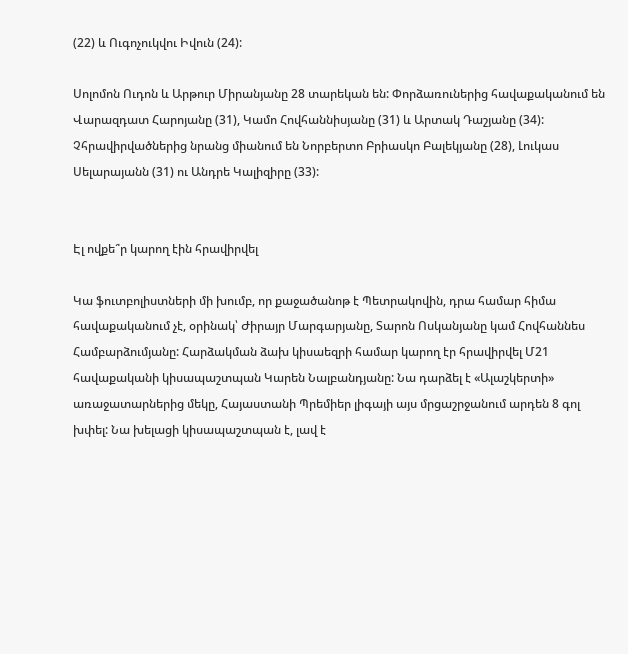(22) և Ուգոչուկվու Իվուն (24):

Սոլոմոն Ուդոն և Արթուր Միրանյանը 28 տարեկան են: Փորձառուներից հավաքականում են Վարազդատ Հարոյանը (31), Կամո Հովհաննիսյանը (31) և Արտակ Դաշյանը (34): Չհրավիրվածներից նրանց միանում են Նորբերտո Բրիասկո Բալեկյանը (28), Լուկաս Սելարայանն (31) ու Անդրե Կալիզիրը (33):


Էլ ովքե՞ր կարող էին հրավիրվել

Կա ֆուտբոլիստների մի խումբ, որ քաջածանոթ է Պետրակովին, դրա համար հիմա հավաքականում չէ, օրինակ՝ Ժիրայր Մարգարյանը, Տարոն Ոսկանյանը կամ Հովհաննես Համբարձումյանը: Հարձակման ձախ կիսաեզրի համար կարող էր հրավիրվել Մ21 հավաքականի կիսապաշտպան Կարեն Նալբանդյանը: Նա դարձել է «Ալաշկերտի» առաջատարներից մեկը, Հայաստանի Պրեմիեր լիգայի այս մրցաշրջանում արդեն 8 գոլ խփել: Նա խելացի կիսապաշտպան է, լավ է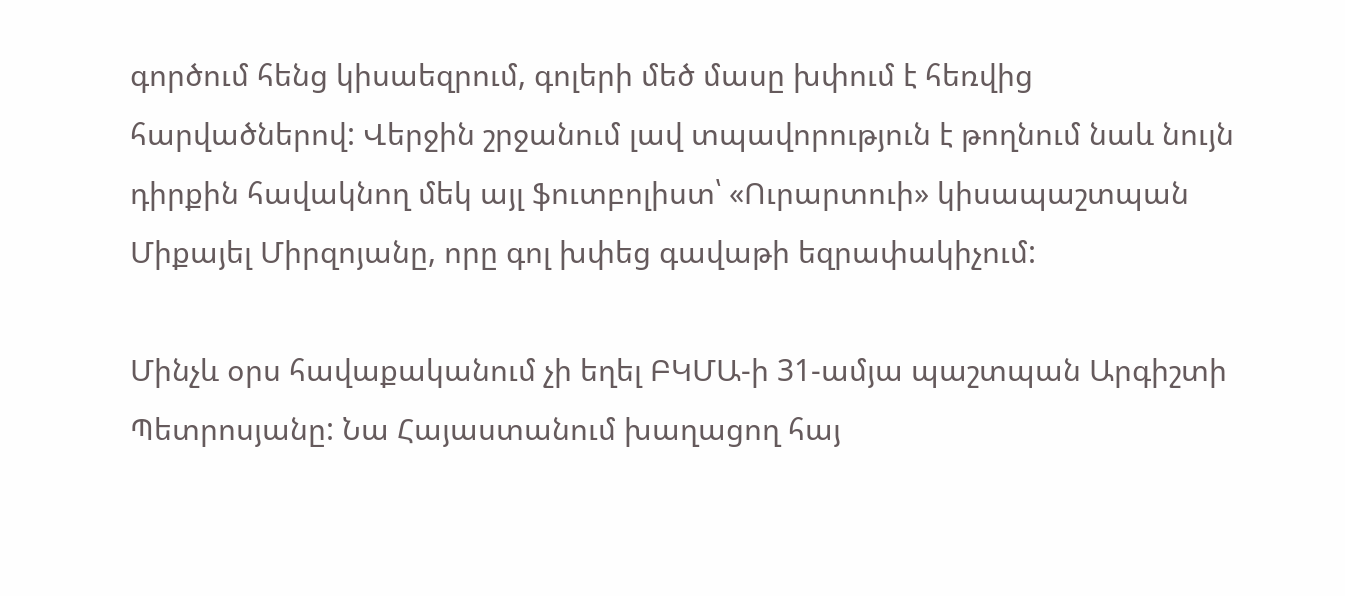գործում հենց կիսաեզրում, գոլերի մեծ մասը խփում է հեռվից հարվածներով: Վերջին շրջանում լավ տպավորություն է թողնում նաև նույն դիրքին հավակնող մեկ այլ ֆուտբոլիստ՝ «Ուրարտուի» կիսապաշտպան Միքայել Միրզոյանը, որը գոլ խփեց գավաթի եզրափակիչում:

Մինչև օրս հավաքականում չի եղել ԲԿՄԱ-ի 31-ամյա պաշտպան Արգիշտի Պետրոսյանը: Նա Հայաստանում խաղացող հայ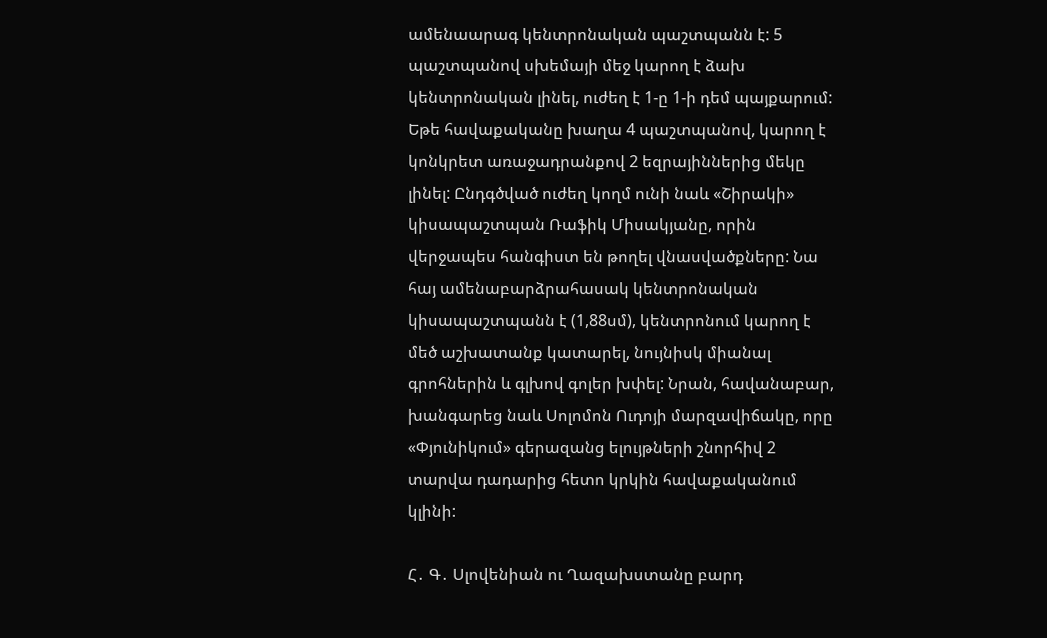ամենաարագ կենտրոնական պաշտպանն է: 5 պաշտպանով սխեմայի մեջ կարող է ձախ կենտրոնական լինել, ուժեղ է 1-ը 1-ի դեմ պայքարում: Եթե հավաքականը խաղա 4 պաշտպանով, կարող է կոնկրետ առաջադրանքով 2 եզրայիններից մեկը լինել: Ընդգծված ուժեղ կողմ ունի նաև «Շիրակի» կիսապաշտպան Ռաֆիկ Միսակյանը, որին վերջապես հանգիստ են թողել վնասվածքները: Նա հայ ամենաբարձրահասակ կենտրոնական կիսապաշտպանն է (1,88սմ), կենտրոնում կարող է մեծ աշխատանք կատարել, նույնիսկ միանալ գրոհներին և գլխով գոլեր խփել: Նրան, հավանաբար, խանգարեց նաև Սոլոմոն Ուդոյի մարզավիճակը, որը «Փյունիկում» գերազանց ելույթների շնորհիվ 2 տարվա դադարից հետո կրկին հավաքականում կլինի:

Հ․ Գ․ Սլովենիան ու Ղազախստանը բարդ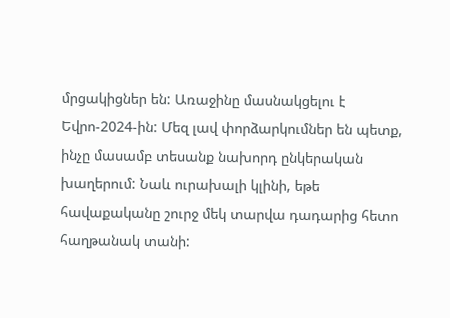մրցակիցներ են: Առաջինը մասնակցելու է Եվրո-2024-ին: Մեզ լավ փորձարկումներ են պետք, ինչը մասամբ տեսանք նախորդ ընկերական խաղերում: Նաև ուրախալի կլինի, եթե հավաքականը շուրջ մեկ տարվա դադարից հետո հաղթանակ տանի: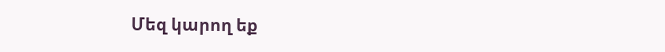Մեզ կարող եք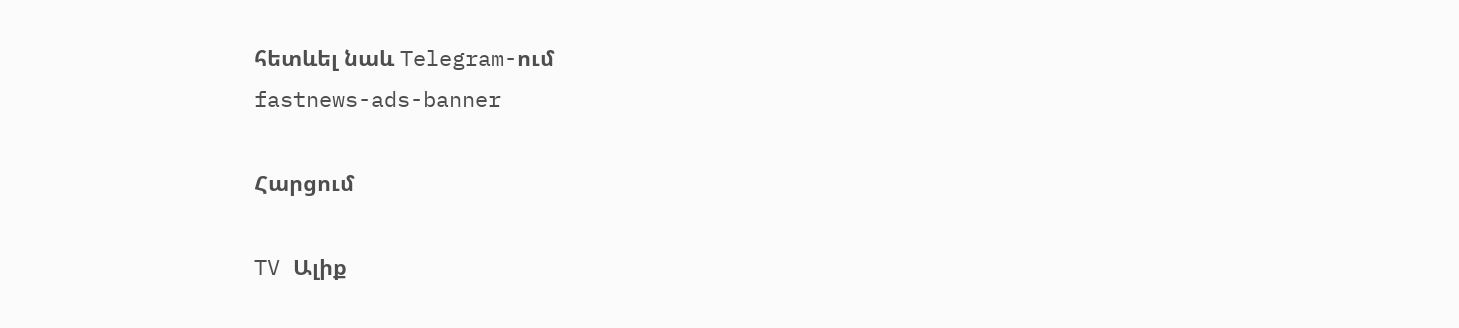հետևել նաև Telegram-ում
fastnews-ads-banner

Հարցում

TV Ալիք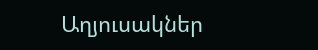Աղյուսակներ